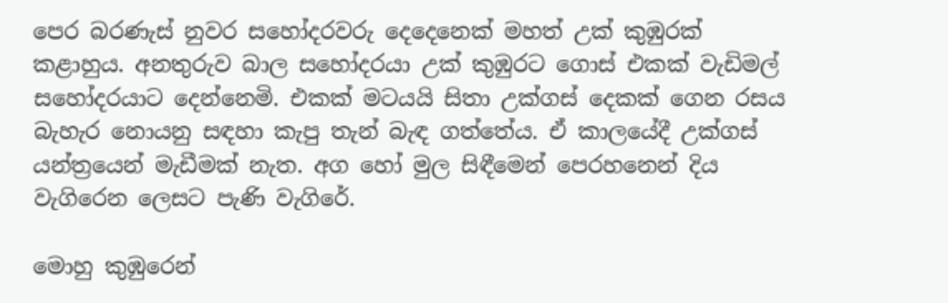පෙර බරණැස් නුවර සහෝදරවරු දෙදෙනෙක් මහත් උක් කුඹුරක් කළාහුය. අනතුරුව බාල සහෝදරයා උක් කුඹුරට ගොස් එකක් වැඩිමල් සහෝදරයාට දෙන්නෙමි. එකක් මටයයි සිතා උක්ගස් දෙකක් ගෙන රසය බැහැර නොයනු සඳහා කැපු තැන් බැඳ ගත්තේය. ඒ කාලයේදී උක්ගස් යන්ත්‍රයෙන් මැඩීමක් නැත. අග හෝ මුල සිඳීමෙන් පෙරහනෙන් දිය වැගිරෙන ලෙසට පැණි වැගිරේ.

මොහු කුඹුරෙන්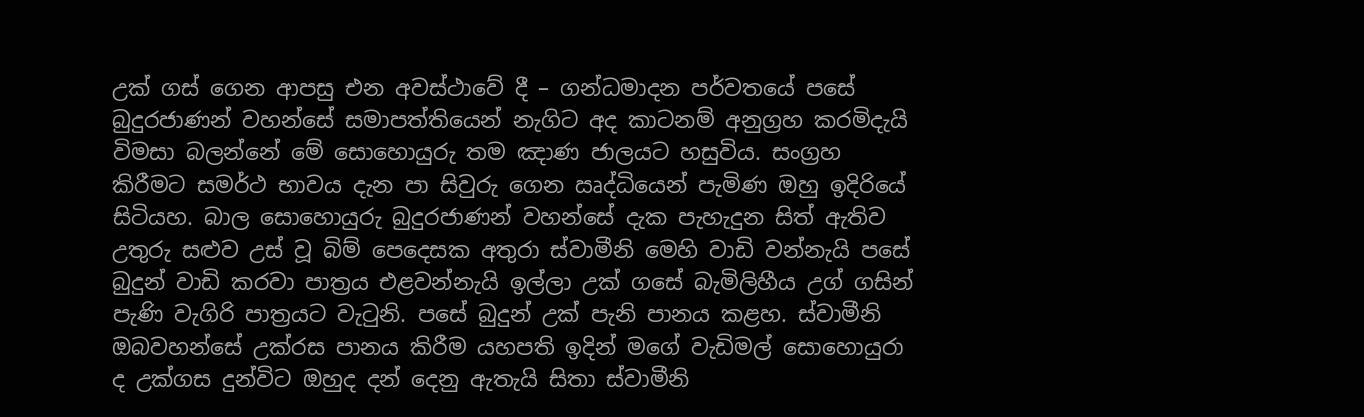උක් ගස් ගෙන ආපසු එන අවස්ථාවේ දී – ගන්ධමාදන පර්වතයේ පසේ බුදුරජාණන් වහන්සේ සමාපත්තියෙන් නැගිට අද කාටනම් අනුග්‍රහ කරමිදැයි විමසා බලන්නේ මේ සොහොයුරු තම ඤාණ ජාලයට හසුවිය. සංග්‍රහ කිරීමට සමර්ථ භාවය දැන පා සිවුරු ගෙන ඍද්ධියෙන් පැමිණ ඔහු ඉදිරියේ සිටියහ. බාල සොහොයුරු බුදුරජාණන් වහන්සේ දැක පැහැදුන සිත් ඇතිව උතුරු සළුව උස් වූ බිම් පෙදෙසක අතුරා ස්වාමීනි මෙහි වාඩි වන්නැයි පසේ බුදුන් වාඩි කරවා පාත්‍රය එළවන්නැයි ඉල්ලා උක් ගසේ බැමිලිහීය උග් ගසින් පැණි වැගිරි පාත්‍රයට වැටුනි. පසේ බුදුන් උක් පැනි පානය කළහ. ස්වාමීනි ඔබවහන්සේ උක්රස පානය කිරීම යහපති ඉදින් මගේ වැඩිමල් සොහොයුරා ද උක්ගස දුන්විට ඔහුද දන් දෙනු ඇතැයි සිතා ස්වාමීනි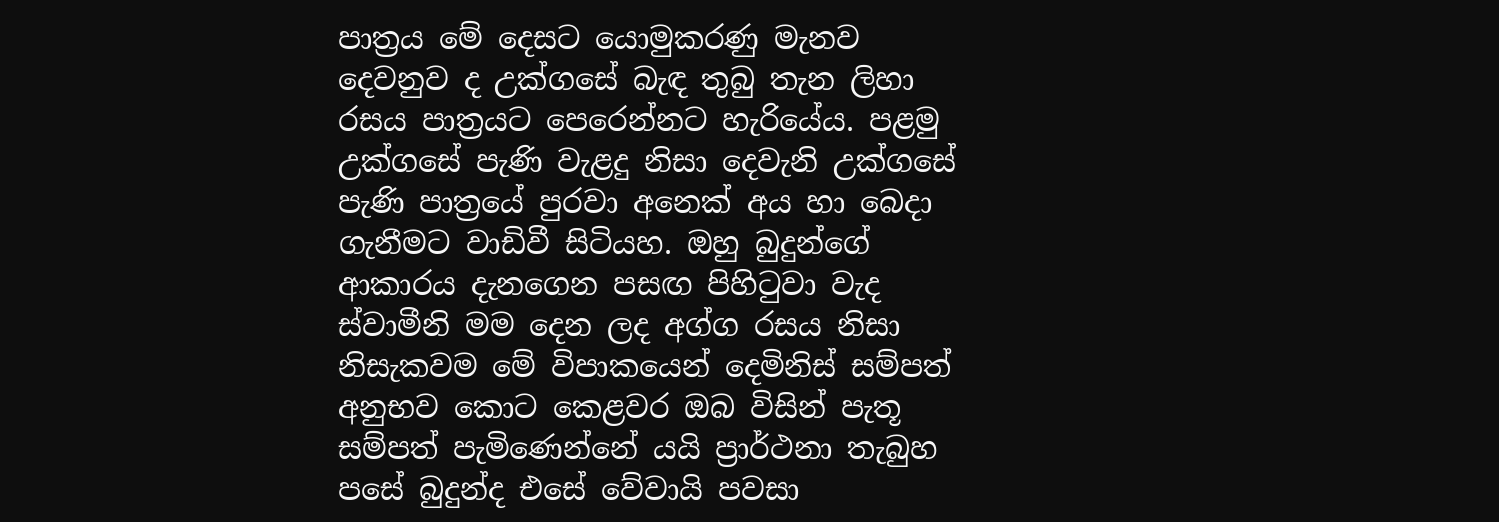පාත්‍රය මේ දෙසට යොමුකරණු මැනව දෙවනුව ද උක්ගසේ බැඳ තුබු තැන ලිහා රසය පාත්‍රයට පෙරෙන්නට හැරියේය. පළමු උක්ගසේ පැණි වැළදු නිසා දෙවැනි උක්ගසේ පැණි පාත්‍රයේ පුරවා අනෙක් අය හා බෙදා ගැනීමට වාඩිවී සිටියහ. ඔහු බුදුන්ගේ ආකාරය දැනගෙන පසඟ පිහිටුවා වැද ස්වාමීනි මම දෙන ලද අග්ග රසය නිසා නිසැකවම මේ විපාකයෙන් දෙමිනිස් සම්පත් අනුභව කොට කෙළවර ඔබ විසින් පැතූ සම්පත් පැමිණෙන්නේ යයි ප්‍රාර්ථනා තැබුහ පසේ බුදුන්ද එසේ වේවායි පවසා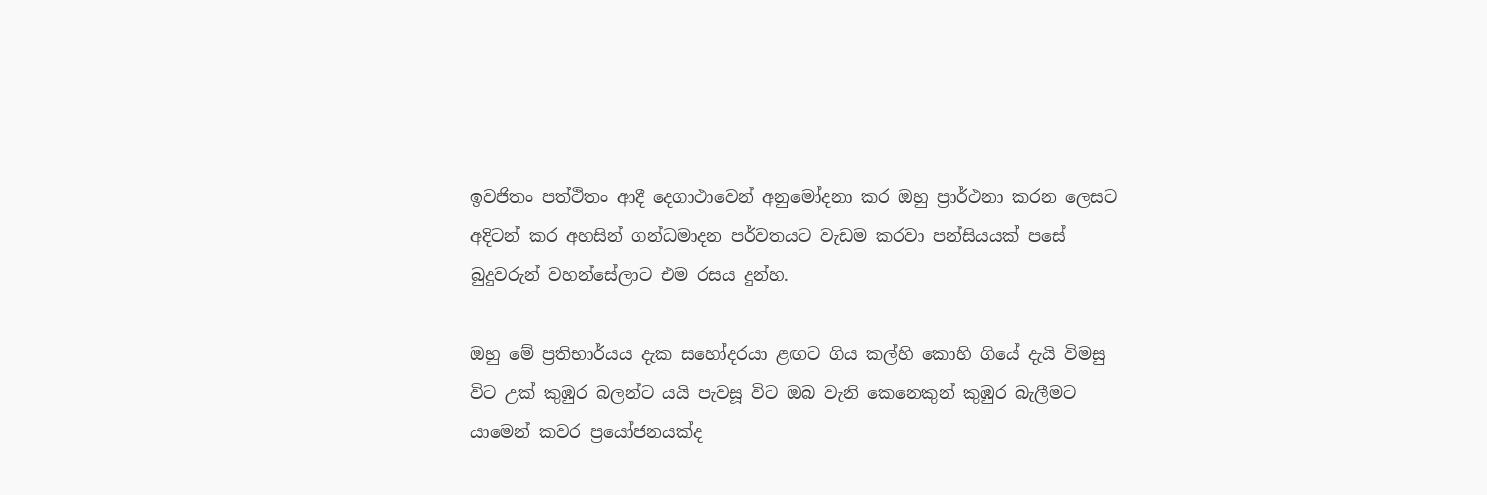ඉවජිතං පත්ථිතං ආදී දෙගාථාවෙන් අනුමෝදනා කර ඔහු ප්‍රාර්ථනා කරන ලෙසට අදිටන් කර අහසින් ගන්ධමාදන පර්වතයට වැඩම කරවා පන්සියයක් පසේ බුදුවරුන් වහන්සේලාට එම රසය දුන්හ.

ඔහු මේ ප්‍රතිභාර්යය දැක සහෝදරයා ළඟට ගිය කල්හි කොහි ගියේ දැයි විමසු විට උක් කුඹුර බලන්ට යයි පැවසූ විට ඔබ වැනි කෙනෙකුන් කුඹුර බැලීමට යාමෙන් කවර ප්‍රයෝජනයක්ද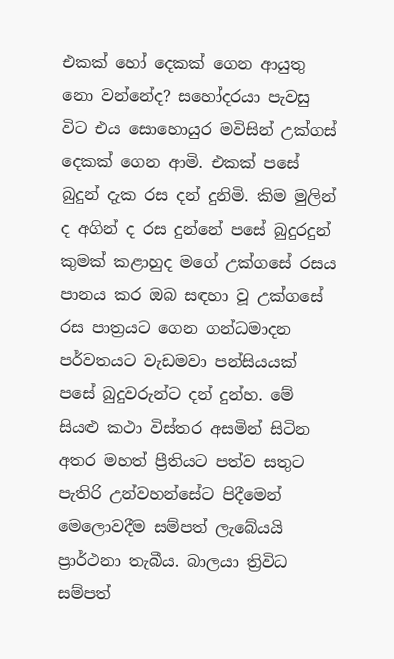එකක් හෝ දෙකක් ගෙන ආයුතු නො වන්නේද? සහෝදරයා පැවසු විට එය සොහොයුර මවිසින් උක්ගස් දෙකක් ගෙන ආමි. එකක් පසේ බුදුන් දැක රස දන් දුනිමි. කිම මුලින් ද අගින් ද රස දුන්නේ පසේ බුදුරදුන් කුමක් කළාහුද මගේ උක්ගසේ රසය පානය කර ඔබ සඳහා වූ උක්ගසේ රස පාත්‍රයට ගෙන ගන්ධමාදන පර්වතයට වැඩමවා පන්සියයක් පසේ බුදුවරුන්ට දන් දුන්හ. මේ සියළු කථා විස්තර අසමින් සිටින අතර මහත් ප්‍රීතියට පත්ව සතුට පැතිරි උන්වහන්සේට පිදීමෙන් මෙලොවදීම සම්පත් ලැබේයයි ප්‍රාර්ථනා තැබීය. බාලයා ත්‍රිවිධ සම්පත්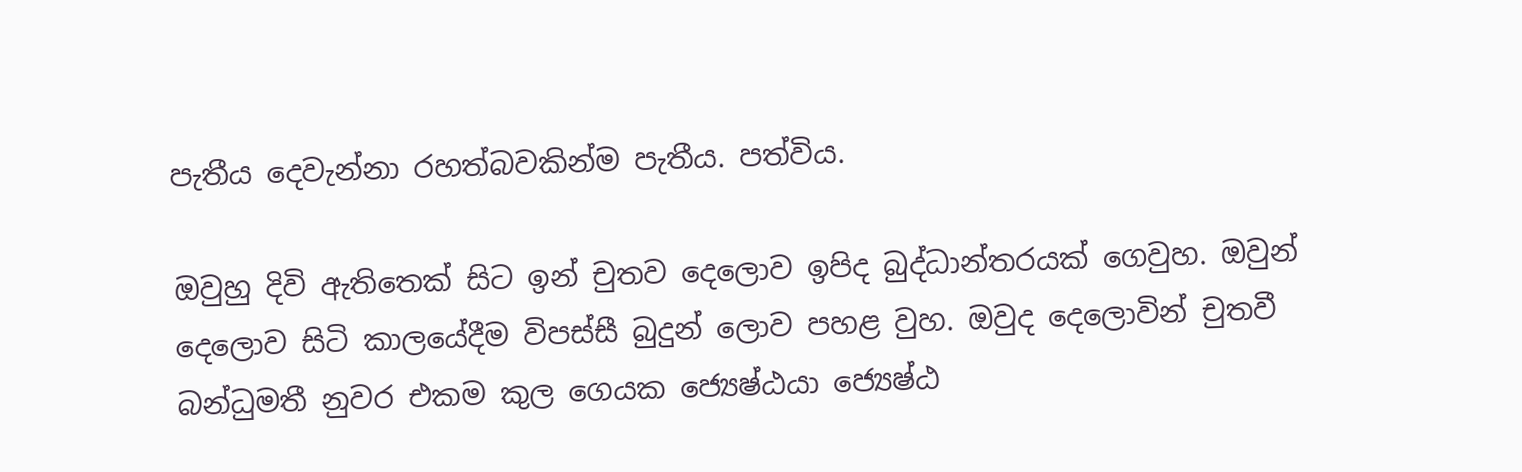පැතීය දෙවැන්නා රහත්බවකින්ම පැතීය. පත්විය.

ඔවුහු දිවි ඇතිතෙක් සිට ඉන් චුතව දෙලොව ඉපිද බුද්ධාන්තරයක් ගෙවුහ. ඔවුන් දෙලොව සිටි කාලයේදීම විපස්සී බුදුන් ලොව පහළ වුහ. ඔවුද දෙලොවින් චුතවී බන්ධුමතී නුවර එකම කුල ගෙයක ජ්‍යෙෂ්ඨයා ජ්‍යෙෂ්ඨ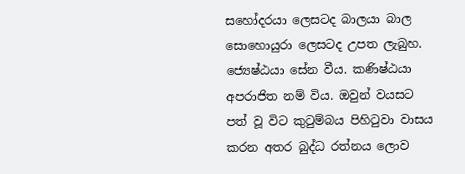සහෝදරයා ලෙසටද බාලයා බාල සොහොයුරා ලෙසටද උපත ලැබුහ. ජ්‍යෙෂ්ඨයා සේන වීය. කණිෂ්ඨයා අපරාජිත නම් විය. ඔවුන් වයසට පත් වූ විට කුටුම්බය පිහිටුවා වාසය කරන අතර බුද්ධ රත්නය ලොව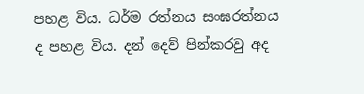පහළ විය. ධර්ම රත්නය සංඝරත්නය ද පහළ විය. දන් දෙව් පින්කරවු අද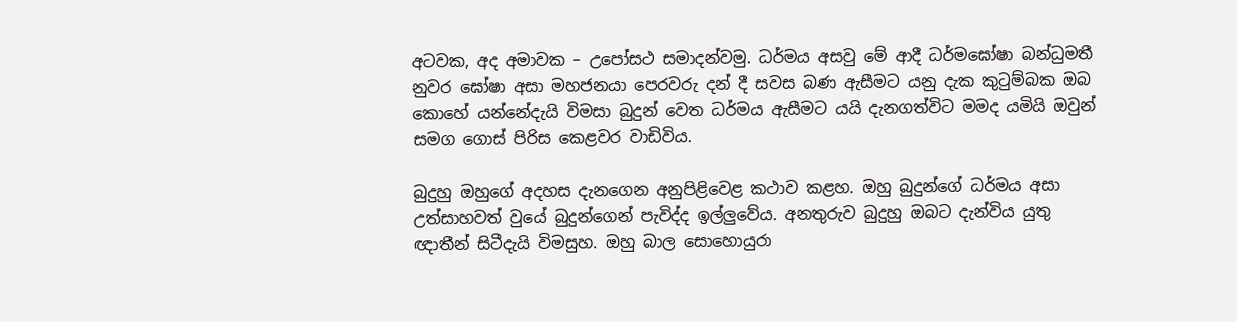අටවක, අද අමාවක – උපෝසථ සමාදන්වමු. ධර්මය අසවු මේ ආදී ධර්මඝෝෂා බන්ධුමතී නුවර ඝෝෂා අසා මහජනයා පෙරවරු දන් දී සවස බණ ඇසීමට යනු දැක කුටුම්බක ඔබ කොහේ යන්නේදැයි විමසා බුදුන් වෙත ධර්මය ඇසීමට යයි දැනගත්විට මමද යමියි ඔවුන් සමග ගොස් පිරිස කෙළවර වාඩිවිය.

බුදුහු ඔහුගේ අදහස දැනගෙන අනුපිළිවෙළ කථාව කළහ. ඔහු බුදුන්ගේ ධර්මය අසා උත්සාහවත් වුයේ බුදුන්ගෙන් පැවිද්ද ඉල්ලුවේය. අනතුරුව බුදුහු ඔබට දැන්විය යුතු ඥාතීන් සිටීදැයි විමසුහ. ඔහු බාල සොහොයුරා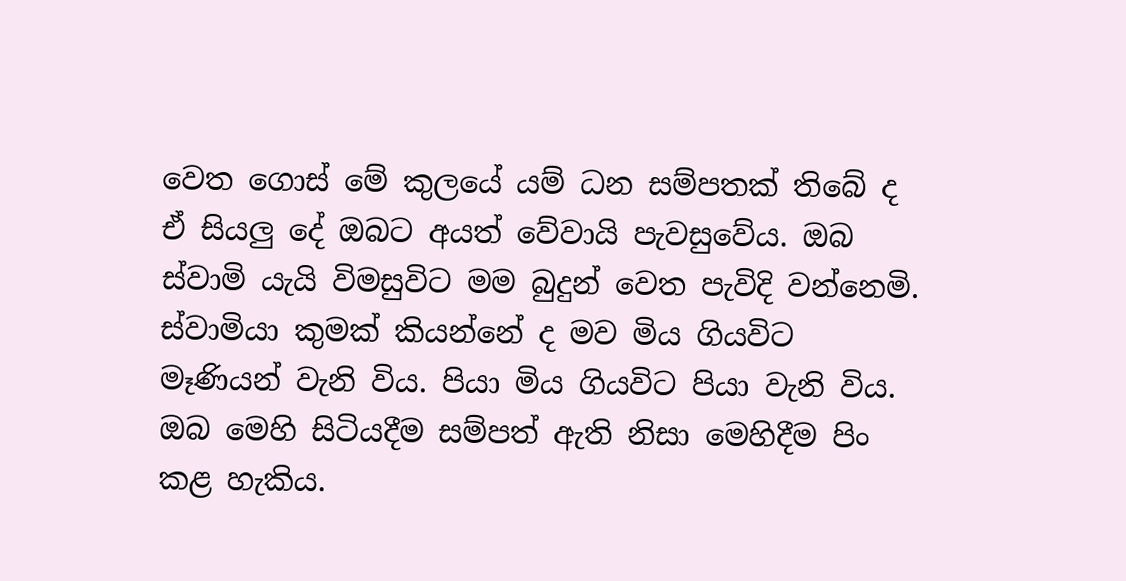වෙත ගොස් මේ කුලයේ යම් ධන සම්පතක් තිබේ ද ඒ සියලු දේ ඔබට අයත් වේවායි පැවසුවේය. ඔබ ස්වාමි යැයි විමසුවිට මම බුදුන් වෙත පැවිදි වන්නෙමි. ස්වාමියා කුමක් කියන්නේ ද මව මිය ගියවිට මෑණියන් වැනි විය. පියා මිය ගියවිට පියා වැනි විය. ඔබ මෙහි සිටියදීම සම්පත් ඇති නිසා මෙහිදීම පිං කළ හැකිය.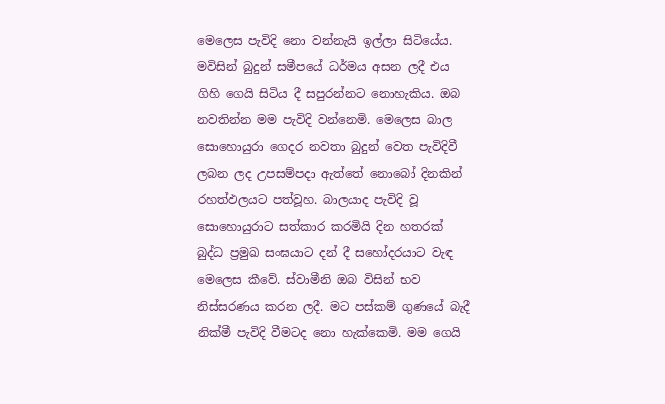මෙලෙස පැවිදි නො වන්නැයි ඉල්ලා සිටියේය. මවිසින් බුදුන් සමීපයේ ධර්මය අසන ලදී එය ගිහි ගෙයි සිටිය දී සපුරන්නට නොහැකිය. ඔබ නවතින්න මම පැවිදි වන්නෙමි. මෙලෙස බාල සොහොයුරා ගෙදර නවතා බුදුන් වෙත පැවිදිවී ලබන ලද උපසම්පදා ඇත්තේ නොබෝ දිනකින් රහත්ඵලයට පත්වූහ. බාලයාද පැවිදි වූ සොහොයුරාට සත්කාර කරමියි දින හතරක් බුද්ධ ප්‍රමුඛ සංඝයාට දන් දී සහෝදරයාට වැඳ මෙලෙස කීවේ. ස්වාමීනි ඔබ විසින් භව නිස්සරණය කරන ලදී. මට පස්කම් ගුණයේ බැදී නික්මී පැවිදි වීමටද නො හැක්කෙමි. මම ගෙයි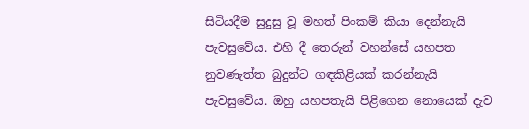සිටියදීම සුදුසු වූ මහත් පිංකම් කියා දෙන්නැයි පැවසුවේය. එහි දී තෙරුන් වහන්සේ යහපත නුවණැත්ත බුදුන්ට ගඳකිළියක් කරන්නැයි පැවසුවේය. ඔහු යහපතැයි පිළිගෙන නොයෙක් දැව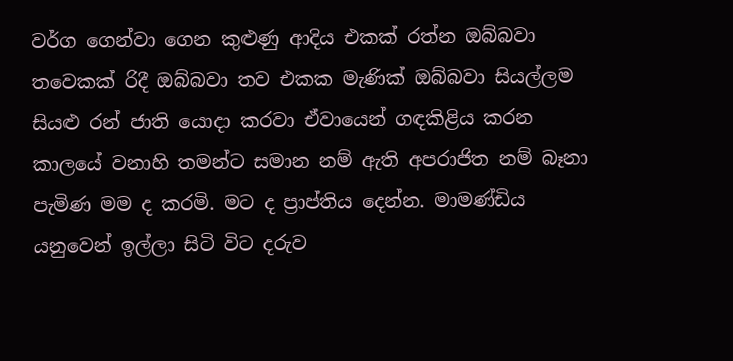වර්ග ගෙන්වා ගෙන කුළුණු ආදිය එකක් රත්න ඔබ්බවා තවෙකක් රිදී ඔබ්බවා තව එකක මැණික් ඔබ්බවා සියල්ලම සියළු රන් ජාති යොදා කරවා ඒවායෙන් ගඳකිළිය කරන කාලයේ වනාහි තමන්ට සමාන නම් ඇති අපරාජිත නම් බෑනා පැමිණ මම ද කරමි. මට ද ප්‍රාප්තිය දෙන්න. මාමණ්ඩිය යනුවෙන් ඉල්ලා සිටි විට දරුව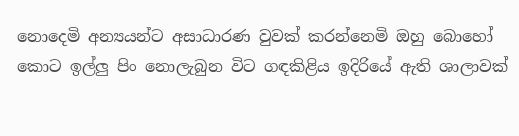නොදෙමි අන්‍යයන්ට අසාධාරණ වුවක් කරන්නෙමි ඔහු බොහෝ කොට ඉල්ලු පිං නොලැබුන විට ගඳකිළිය ඉදිරියේ ඇති ශාලාවක්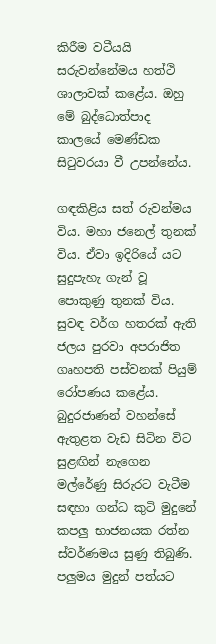කිරීම වටීයයි සරුවන්නේමය හත්ථි ශාලාවක් කළේය. ඔහු මේ බුද්ධොත්පාද කාලයේ මෙණ්ඩක සිටුවරයා වී උපන්නේය.

ගඳකිළිය සත් රුවන්මය විය. මහා ජනෙල් තුනක් විය. ඒවා ඉදිරියේ යට සුදුපැහැ ගැන් වූ පොකුණු තුනක් විය. සුවඳ වර්ග හතරක් ඇති ජලය පුරවා අපරාජිත ගෘහපති පස්වනක් පියුම් රෝපණය කළේය. බුදුරජාණන් වහන්සේ ඇතුළත වැඩ සිටින විට සුළඟින් නැගෙන මල්රේණු සිරුරට වැටීම සඳහා ගන්ධ කුටි මුදුනේ කපලු භාජනයක රත්න ස්වර්ණමය සුණු තිබුණි. පලුමය මුදුන් පත්යට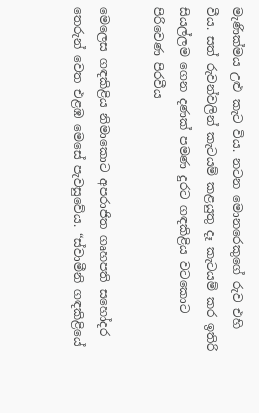මැණික්මය උළු කැට විය. නටන මොනරෙකුගේ රුව එහි වීය. සත් රුවන්වලින් කැටයම් කළයුතු දෑ කැටයම් කර ඉතිරි සියල්ලම ගෙන දණක් පමණ දුරට ගඳකිළිය වටකොට පිරිවෙණ පිරවීය

මෙලෙස ගඳකිළිය නිමාකොට අපරාජිත ගෘහපති සහෝදර තෙරුන් වෙත එළඹ මෙසේ පැවසුවේය. “ස්වාමීනි ගඳකිළියේ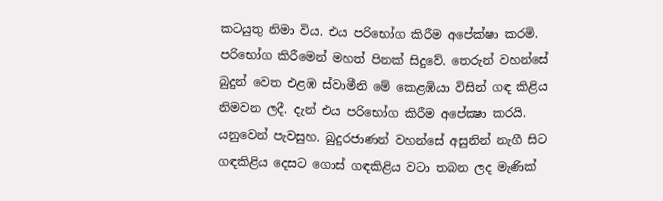කටයුතු නිමා විය. එය පරිභෝග කිරීම අපේක්ෂා කරමි. පරිභෝග කිරීමෙන් මහත් පිනක් සිදුවේ. තෙරුන් වහන්සේ බුදුන් වෙත එළඹ ස්වාමීනි මේ කෙළඹියා විසින් ගඳ කිළිය නිමවන ලදී. දැන් එය පරිභෝග කිරීම අපේක්‍ෂා කරයි. යනුවෙන් පැවසුහ. බුදුරජාණන් වහන්සේ අසුනින් නැගී සිට ගඳකිළිය දෙසට ගොස් ගඳකිළිය වටා තබන ලද මැණික්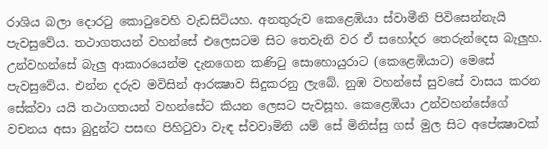රාශිය බලා දොරටු කොටුවෙහි වැඩසිටියහ. අනතුරුව කෙළෙඹියා ස්වාමීනි පිවිසෙන්නැයි පැවසුවේය. තථාගතයන් වහන්සේ එලෙසටම සිට තෙවැනි වර ඒ සහෝදර තෙරුන්දෙස බැලුහ. උන්වහන්සේ බැලු ආකාරයෙන්ම දැනගෙන කණිටු සොහොයුරාට (කෙළෙඹියාට) මෙසේ පැවසුවේය. එන්න දරුව මවිසින් ආරක්‍ෂාව සිදුකරනු ලැබේ. නුඹ වහන්සේ සුවසේ වාසය කරන සේක්වා යයි තථාගතයන් වහන්සේට කියන ලෙසට පැවසූහ. කෙළෙඹියා උන්වහන්සේගේ වචනය අසා බුදුන්ට පසඟ පිහිටුවා වැඳ ස්වවාමිනි යම් සේ මිනිස්සු ගස් මුල සිට අපේක්‍ෂාවක්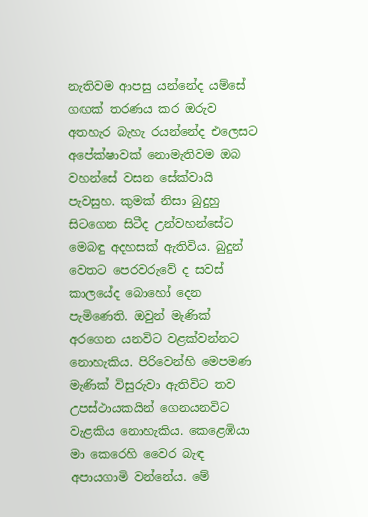නැතිවම ආපසු යන්නේද යම්සේ ගඟක් තරණය කර ඔරුව අතහැර බැහැ රයන්නේද එලෙසට අපේක්ෂාවක් නොමැතිවම ඔබ වහන්සේ වසන සේක්වායි පැවසුහ. කුමක් නිසා බුදුහු සිටගෙන සිටීද උන්වහන්සේට මෙබඳු අදහසක් ඇතිවිය. බුදුන් වෙතට පෙරවරුවේ ද සවස් කාලයේද බොහෝ දෙන පැමිණෙති. ඔවුන් මැණික් අරගෙන යනවිට වළක්වන්නට නොහැකිය. පිරිවෙන්හි මෙපමණ මැණික් විසුරුවා ඇතිවිට තව උපස්ථායකයින් ගෙනයනවිට වැළකිය නොහැකිය. කෙළෙඹියා මා කෙරෙහි වෛර බැඳ අපායගාමි වන්නේය. මේ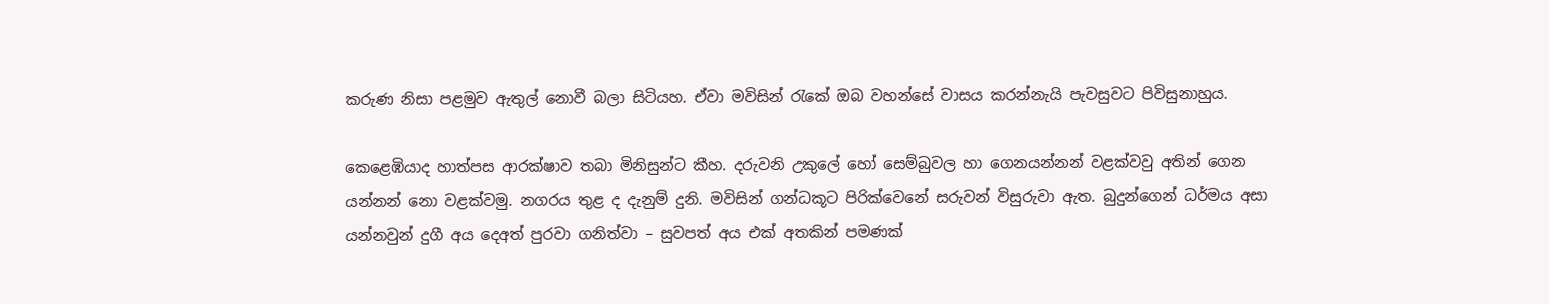කරුණ නිසා පළමුව ඇතුල් නොවී බලා සිටියහ. ඒවා මවිසින් රැකේ ඔබ වහන්සේ වාසය කරන්නැයි පැවසුවට පිවිසුනාහුය.

කෙළෙඹියාද හාත්පස ආරක්ෂාව තබා මිනිසුන්ට කීහ. දරුවනි උකුලේ හෝ සෙම්බුවල හා ගෙනයන්නන් වළක්වවු අතින් ගෙන යන්නන් නො වළක්වමු. නගරය තුළ ද දැනුම් දුනි. මවිසින් ගන්ධකූට පිරික්වෙනේ සරුවන් විසුරුවා ඇත. බුදුන්ගෙන් ධර්මය අසා යන්නවුන් දුගී අය දෙඅත් පුරවා ගනිත්වා – සුවපත් අය එක් අතකින් පමණක්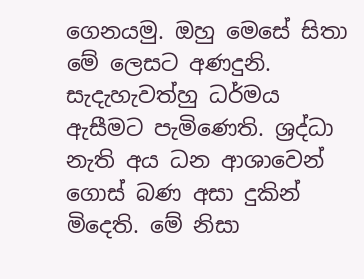ගෙනයමු. ඔහු මෙසේ සිතා මේ ලෙසට අණදුනි. සැදැහැවත්හු ධර්මය ඇසීමට පැමිණෙති. ශ්‍රද්ධා නැති අය ධන ආශාවෙන් ගොස් බණ අසා දුකින් මිදෙති. මේ නිසා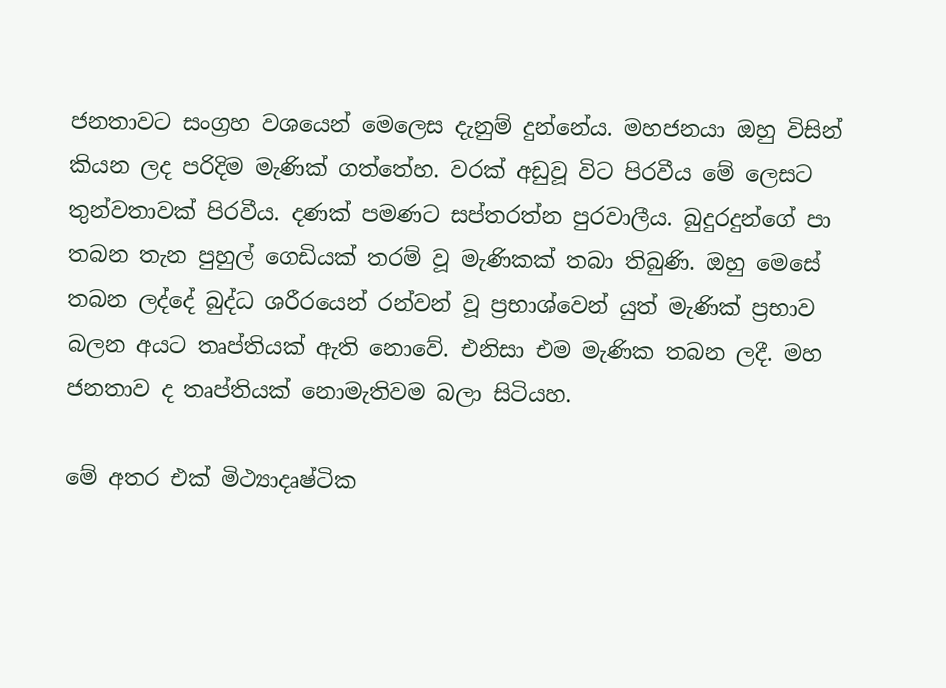ජනතාවට සංග්‍රහ වශයෙන් මෙලෙස දැනුම් දුන්නේය. මහජනයා ඔහු විසින් කියන ලද පරිදිම මැණික් ගත්තේහ. වරක් අඩුවූ විට පිරවීය මේ ලෙසට තුන්වතාවක් පිරවීය. දණක් පමණට සප්තරත්න පුරවාලීය. බුදුරදුන්ගේ පා තබන තැන පුහුල් ගෙඩියක් තරම් වූ මැණිකක් තබා තිබුණි. ඔහු මෙසේ තබන ලද්දේ බුද්ධ ශරීරයෙන් රන්වන් වූ ප්‍රභාශ්වෙන් යුත් මැණික් ප්‍රභාව බලන අයට තෘප්තියක් ඇති නොවේ. එනිසා එම මැණික තබන ලදී. මහ ජනතාව ද තෘප්තියක් නොමැතිවම බලා සිටියහ.

මේ අතර එක් මිථ්‍යාදෘෂ්ටික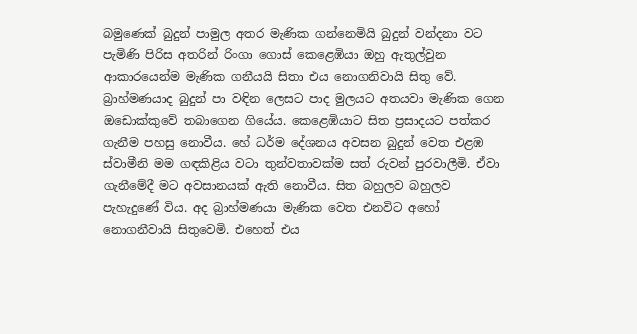බමුණෙක් බුදුන් පාමුල අතර මැණික ගන්නෙමියි බුදුන් වන්දනා වට පැමිණි පිරිස අතරින් රිංගා ගොස් කෙළෙඹියා ඔහු ඇතුල්වුන ආකාරයෙන්ම මැණික ගනීයයි සිතා එය නොගනිවායි සිතු වේ. බ්‍රාහ්මණයාද බුදුන් පා වඳින ලෙසට පාද මුලයට අතයවා මැණික ගෙන ඔඩොක්කුවේ තබාගෙන ගියේය. කෙළෙඹියාට සිත ප්‍රසාදයට පත්කර ගැනීම පහසු නොවීය. හේ ධර්ම දේශනය අවසන බුදුන් වෙත එළඹ ස්වාමීනි මම ගඳකිළිය වටා තුන්වතාවක්ම සත් රුවන් පුරවාලීමි. ඒවා ගැනීමේදී මට අවසානයක් ඇති නොවීය. සිත බහුලව බහුලව පැහැදුණේ විය. අද බ්‍රාහ්මණයා මැණික වෙත එනවිට අහෝ නොගනීවායි සිතුවෙමි. එහෙත් එය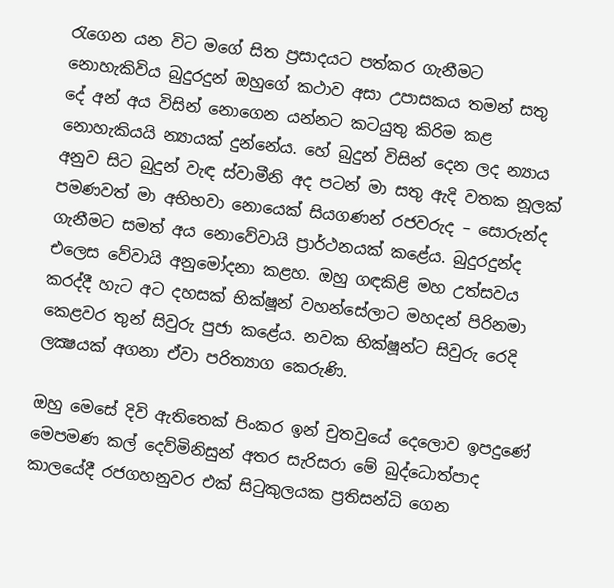රැගෙන යන විට මගේ සිත ප්‍රසාදයට පත්කර ගැනීමට නොහැකිවිය බුදුරදුන් ඔහුගේ කථාව අසා උපාසකය තමන් සතු දේ අන් අය විසින් නොගෙන යන්නට කටයුතු කිරිම කළ නොහැකියයි න්‍යායක් දුන්නේය. හේ බුදුන් විසින් දෙන ලද න්‍යාය අනුව සිට බුදුන් වැඳ ස්වාමීනි අද පටන් මා සතු ඇදි වතක නූලක් පමණවත් මා අභිභවා නොයෙක් සියගණන් රජවරුද – සොරුන්ද ගැනීමට සමත් අය නොවේවායි ප්‍රාර්ථනයක් කළේය. බුදුරදුන්ද එලෙස වේවායි අනුමෝදනා කළහ. ඔහු ගඳකිළි මහ උත්සවය කරද්දී හැට අට දහසක් භික්ෂූන් වහන්සේලාට මහදන් පිරිනමා කෙළවර තුන් සිවුරු පුජා කළේය. නවක භික්ෂූන්ට සිවුරු රෙදි ලක්‍ෂයක් අගනා ඒවා පරිත්‍යාග කෙරුණි.

ඔහු මෙසේ දිවි ඇතිතෙක් පිංකර ඉන් චුතවුයේ දෙලොව ඉපදුණේ මෙපමණ කල් දෙව්මිනිසුන් අතර සැරිසරා මේ බුද්ධොත්පාද කාලයේදී රජගහනුවර එක් සිටුකුලයක ප්‍රතිසන්ධි ගෙන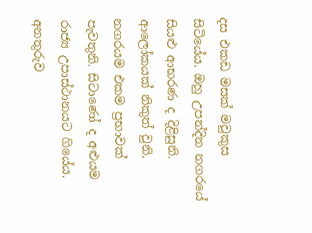දස එකඩ මසක් මවුකුස සිටියේය. ඔහු උපන්දින නගරයේ සියළු ආභරණ ද දිළිසුනි. ආලෝකයක් නිකුත් වුනි. නගරයම එකම ප්‍රභාවක් පැවතුනි. සිටාණෝ ද අළුයම රාජ්‍ය උපාස්ථානයට ගියේය. අනතුරුව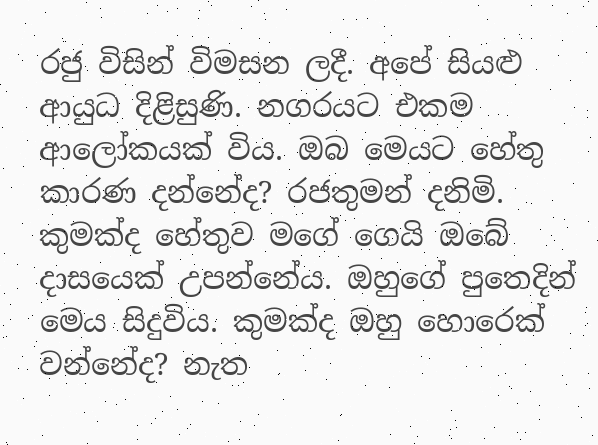රජු විසින් විමසන ලදී. අපේ සියළු ආයුධ දිළිසුණි. නගරයට එකම ආලෝකයක් විය. ඔබ මෙයට හේතු කාරණ දන්නේද? රජතුමන් දනිමි. කුමක්ද හේතුව මගේ ගෙයි ඔබේ දාසයෙක් උපන්නේය. ඔහුගේ පුතෙදින් මෙය සිදුවිය. කුමක්ද ඔහු හොරෙක් වන්නේද? නැත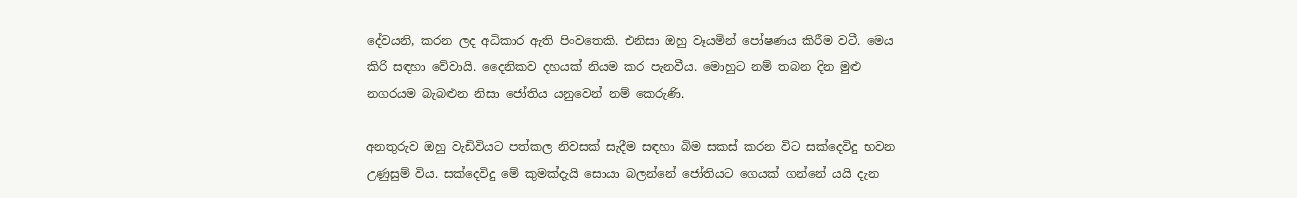දේවයනි, කරන ලද අධිකාර ඇති පිංවතෙකි. එනිසා ඔහු වෑයමින් පෝෂණය කිරීම වටී. මෙය කිරි සඳහා වේවායි. දෛනිකව දහයක් නියම කර පැනවීය. මොහුට නම් තබන දින මුළු නගරයම බැබළුන නිසා ජෝතිය යනුවෙන් නම් කෙරුණි.

අනතුරුව ඔහු වැඩිවියට පත්කල නිවසක් සැදීම සඳහා බිම සකස් කරන විට සක්දෙවිදු භවන උණුසුම් විය. සක්දෙවිදු මේ කුමක්දැයි සොයා බලන්නේ ජෝතියට ගෙයක් ගන්නේ යයි දැන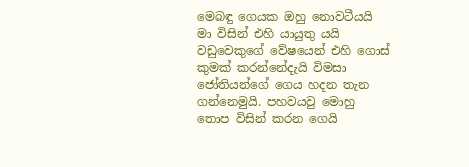මෙබඳු ගෙයක ඔහු නොවටීයයි මා විසින් එහි යායුතු යයි වඩුවෙකුගේ වේෂයෙන් එහි ගොස් කුමක් කරන්නේදැයි විමසා ජෝතියන්ගේ ගෙය හදන තැන ගන්නෙමුයි. පහවයවු මොහු තොප විසින් කරන ගෙයි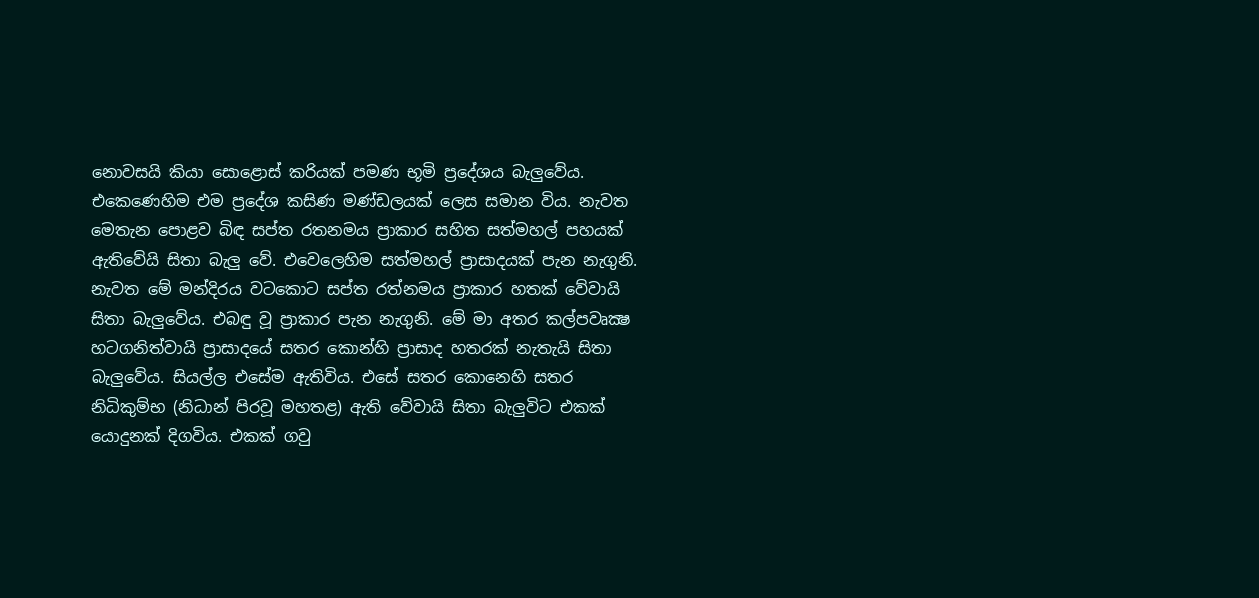නොවසයි කියා සොළොස් කරියක් පමණ භූමි ප්‍රදේශය බැලුවේය. එකෙණෙහිම එම ප්‍රදේශ කසිණ මණ්ඩලයක් ලෙස සමාන විය. නැවත මෙතැන පොළව බිඳ සප්ත රතනමය ප්‍රාකාර සහිත සත්මහල් පහයක් ඇතිවේයි සිතා බැලු වේ. එවෙලෙහිම සත්මහල් ප්‍රාසාදයක් පැන නැගුනි. නැවත මේ මන්දිරය වටකොට සප්ත රත්නමය ප්‍රාකාර හතක් වේවායි සිතා බැලුවේය. එබඳු වූ ප්‍රාකාර පැන නැගුනි. මේ මා අතර කල්පවෘක්‍ෂ හටගනිත්වායි ප්‍රාසාදයේ සතර කොන්හි ප්‍රාසාද හතරක් නැතැයි සිතා බැලුවේය. සියල්ල එසේම ඇතිවිය. එසේ සතර කොනෙහි සතර නිධිකුම්භ (නිධාන් පිරවූ මහතළ) ඇති වේවායි සිතා බැලුවිට එකක් යොදුනක් දිගවිය. එකක් ගවු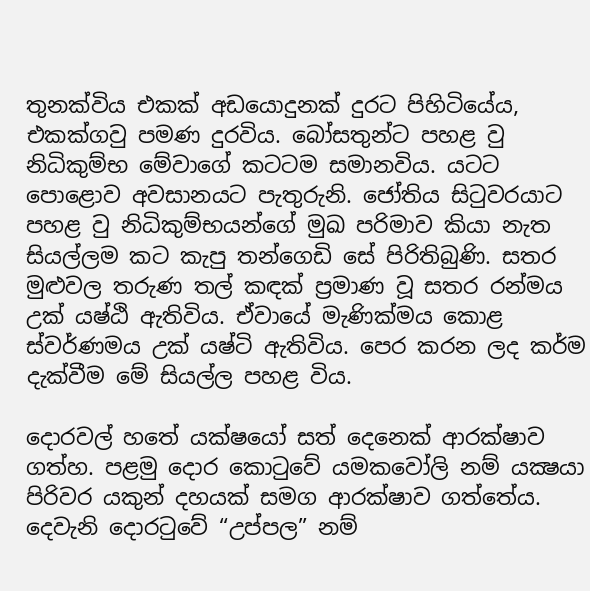තුනක්විය එකක් අඩයොදුනක් දුරට පිහිටියේය, එකක්ගවු පමණ දුරවිය. බෝසතුන්ට පහළ වු නිධිකුම්භ මේවාගේ කටටම සමානවිය. යටට පොළොව අවසානයට පැතුරුනි. ජෝතිය සිටුවරයාට පහළ වු නිධිකුම්භයන්ගේ මුඛ පරිමාව කියා නැත සියල්ලම කට කැපු තන්ගෙඩි සේ පිරිතිබුණි. සතර මුළුවල තරුණ තල් කඳක් ප්‍රමාණ වූ සතර රන්මය උක් යෂ්ඨි ඇතිවිය. ඒවායේ මැණික්මය කොළ ස්වර්ණමය උක් යෂ්ටි ඇතිවිය. පෙර කරන ලද කර්ම දැක්වීම මේ සියල්ල පහළ විය.

දොරවල් හතේ යක්ෂයෝ සත් දෙනෙක් ආරක්ෂාව ගත්හ. පළමු දොර කොටුවේ යමකවෝලි නම් යක්‍ෂයා පිරිවර යකුන් දහයක් සමග ආරක්ෂාව ගත්තේය. දෙවැනි දොරටුවේ “උප්පල” නම්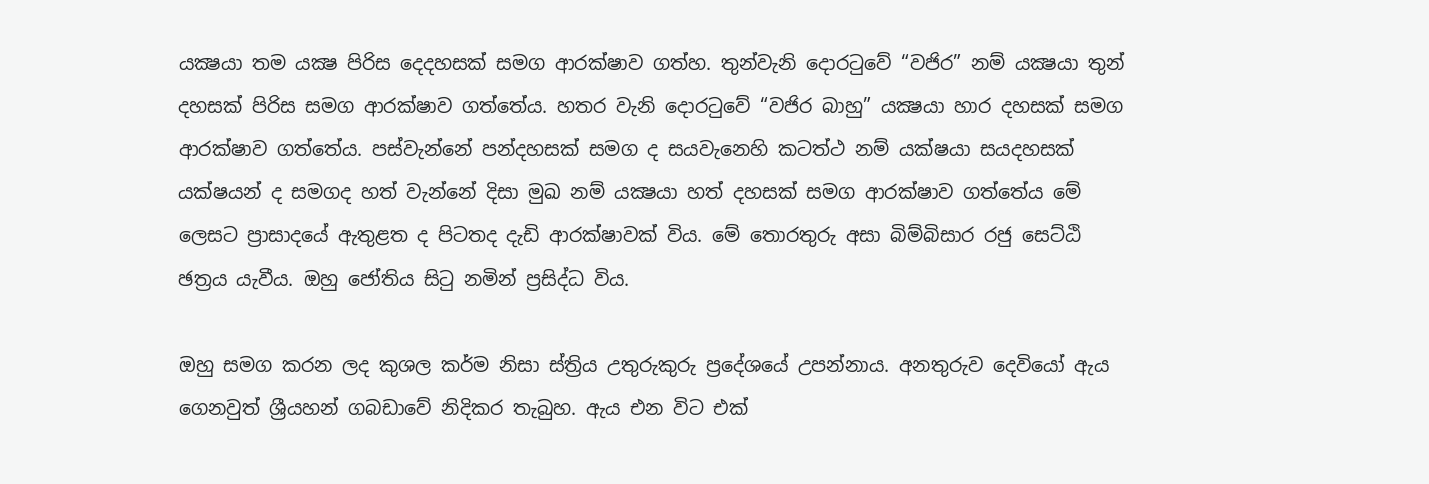යක්‍ෂයා තම යක්‍ෂ පිරිස දෙදහසක් සමග ආරක්ෂාව ගත්හ. තුන්වැනි දොරටුවේ “වජිර” නම් යක්‍ෂයා තුන් දහසක් පිරිස සමග ආරක්ෂාව ගත්තේය. හතර වැනි දොරටුවේ “වජිර බාහු” යක්‍ෂයා හාර දහසක් සමග ආරක්ෂාව ගත්තේය. පස්වැන්නේ පන්දහසක් සමග ද සයවැනෙහි කටත්ථ නම් යක්ෂයා සයදහසක් යක්ෂයන් ද සමගද හත් වැන්නේ දිසා මුඛ නම් යක්‍ෂයා හත් දහසක් සමග ආරක්ෂාව ගත්තේය මේ ලෙසට ප්‍රාසාදයේ ඇතුළත ද පිටතද දැඩි ආරක්ෂාවක් විය. මේ තොරතුරු අසා බිම්බිසාර රජු සෙට්ඨි ඡත්‍රය යැවීය. ඔහු ජෝතිය සිටු නමින් ප්‍රසිද්ධ විය.

ඔහු සමග කරන ලද කුශල කර්ම නිසා ස්ත්‍රිය උතුරුකුරු ප්‍රදේශයේ උපන්නාය. අනතුරුව දෙවියෝ ඇය ගෙනවුත් ශ්‍රීයහන් ගබඩාවේ නිදිකර තැබුහ. ඇය එන විට එක්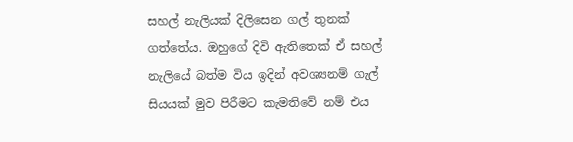සහල් නැලියක් දිලිසෙන ගල් තුනක් ගත්තේය. ඔහුගේ දිවි ඇතිතෙක් ඒ සහල් නැලියේ බත්ම විය ඉදින් අවශ්‍යනම් ගැල් සියයක් මුව පිරීමට කැමතිවේ නම් එය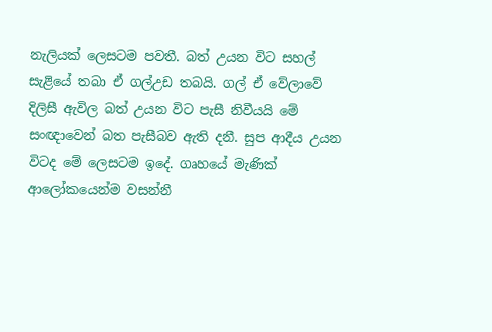නැලියක් ලෙසටම පවතී. බත් උයන විට සහල් සැළියේ තබා ඒ ගල්උඩ තබයි. ගල් ඒ වේලාවේ දිලිසී ඇවිල බත් උයන විට පැසී නිවීයයි මේ සංඥාවෙන් බත පැසීබව ඇති දනී. සුප ආදීය උයන විටද මේ ලෙසටම ඉදේ. ගෘහයේ මැණික් ආලෝකයෙන්ම වසන්නී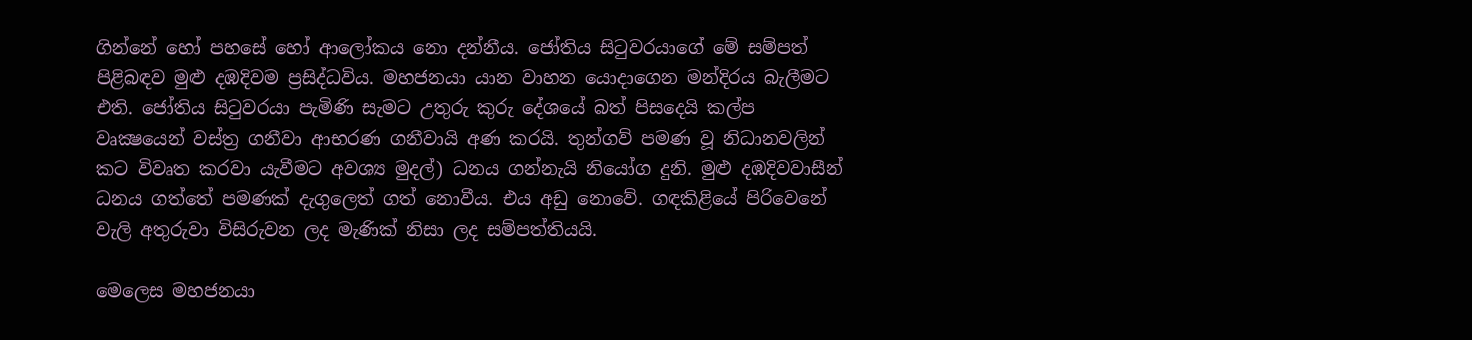ගින්නේ හෝ පහසේ හෝ ආලෝකය නො දන්නීය. ජෝතිය සිටුවරයාගේ මේ සම්පත් පිළිබඳව මුළු දඹදිවම ප්‍රසිද්ධවිය. මහජනයා යාන වාහන යොදාගෙන මන්දිරය බැලීමට එති. ජෝතිය සිටුවරයා පැමිණි සැමට උතුරු කුරු දේශයේ බත් පිසදෙයි කල්ප වෘක්‍ෂයෙන් වස්ත්‍ර ගනීවා ආභරණ ගනීවායි අණ කරයි. තුන්ගව් පමණ වූ නිධානවලින් කට විවෘත කරවා යැවීමට අවශ්‍ය මුදල්) ධනය ගන්නැයි නියෝග දුනි. මුළු දඹදිවවාසීන් ධනය ගත්තේ පමණක් දැගුලෙත් ගත් නොවීය. එය අඩු නොවේ. ගඳකිළියේ පිරිවෙනේ වැලි අතුරුවා විසිරුවන ලද මැණික් නිසා ලද සම්පත්තියයි.

මෙලෙස මහජනයා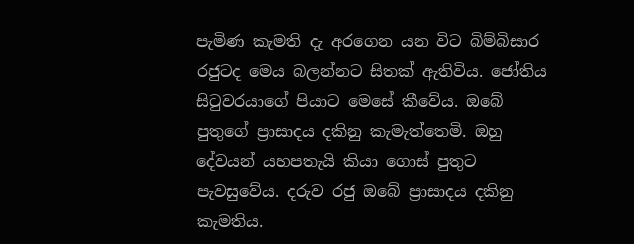පැමිණ කැමති දැ අරගෙන යන විට බිම්බිසාර රජුටද මෙය බලන්නට සිතක් ඇතිවිය. ජෝතිය සිටුවරයාගේ පියාට මෙසේ කීවේය. ඔබේ පුතුගේ ප්‍රාසාදය දකිනු කැමැත්තෙමි. ඔහු දේවයන් යහපතැයි කියා ගොස් පුතුට පැවසුවේය. දරුව රජු ඔබේ ප්‍රාසාදය දකිනු කැමතිය.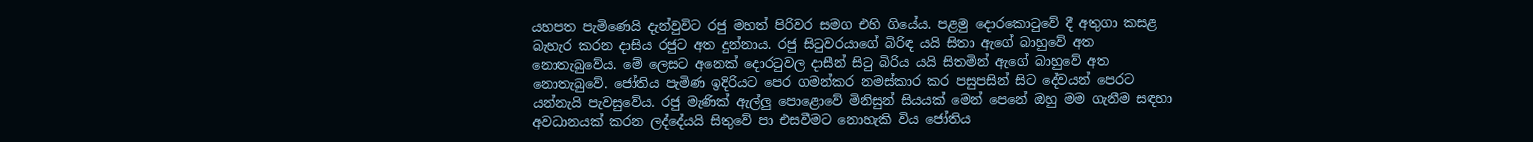යහපත පැමිණෙයි දැන්වුවිට රජු මහත් පිරිවර සමග එහි ගියේය. පළමු දොරකොටුවේ දී අතුගා කසළ බැහැර කරන දාසිය රජුට අත දුන්නාය. රජු සිටුවරයාගේ බිරිඳ යයි සිතා ඇගේ බාහුවේ අත නොතැබුවේය. මේ ලෙසට අනෙක් දොරටුවල දාසීන් සිටු බිරිය යයි සිතමින් ඇගේ බාහුවේ අත නොතැබුවේ. ජෝතිය පැමිණ ඉදිරියට පෙර ගමන්කර නමස්කාර කර පසුපසින් සිට දේවයන් පෙරට යන්නැයි පැවසුවේය. රජු මැණික් ඇල්ලු පොළොවේ මිනිසුන් සියයක් මෙන් පෙනේ ඔහු මම ගැනීම සඳහා අවධානයක් කරන ලද්දේයයි සිතුවේ පා එසවීමට නොහැකි විය ජෝතිය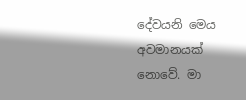දේවයනි මෙය අවමානයක් නොවේ. මා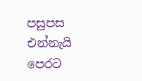පසුපස එන්නැයි පෙරට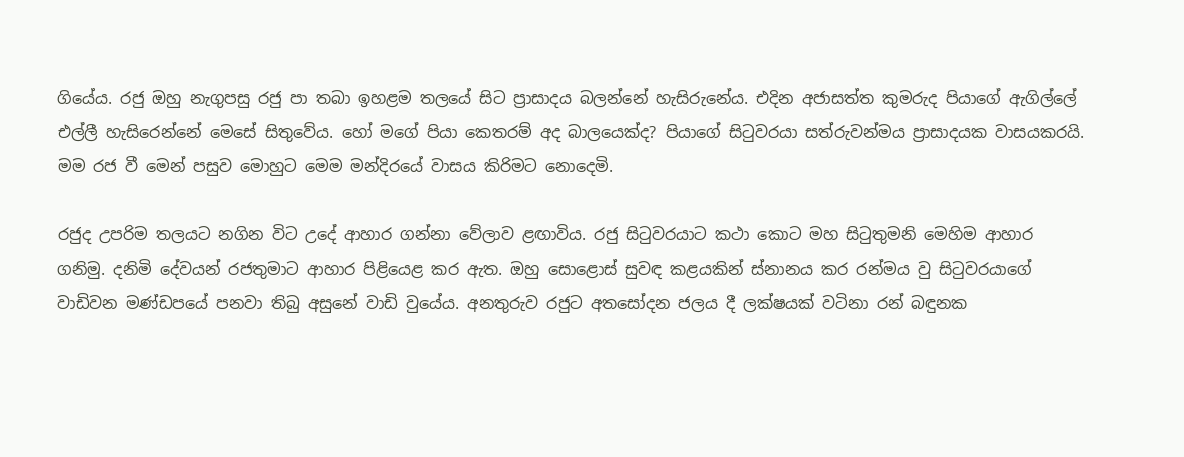ගියේය. රජු ඔහු නැගුපසු රජු පා තබා ඉහළම තලයේ සිට ප්‍රාසාදය බලන්නේ හැසිරුනේය. එදින අජාසත්ත කුමරුද පියාගේ ඇගිල්ලේ එල්ලී හැසිරෙන්නේ මෙසේ සිතුවේය. හෝ මගේ පියා කෙතරම් අද බාලයෙක්ද? පියාගේ සිටුවරයා සත්රුවන්මය ප්‍රාසාදයක වාසයකරයි. මම රජ වී මෙන් පසුව මොහුට මෙම මන්දිරයේ වාසය කිරිමට නොදෙමි.

රජුද උපරිම තලයට නගින විට උදේ ආහාර ගන්නා වේලාව ළඟාවිය. රජු සිටුවරයාට කථා කොට මහ සිටුතුමනි මෙහිම ආහාර ගනිමු. දනිමි දේවයන් රජතුමාට ආහාර පිළියෙළ කර ඇත. ඔහු සොළොස් සුවඳ කළයකින් ස්නානය කර රන්මය වු සිටුවරයාගේ වාඩිවන මණ්ඩපයේ පනවා තිබු අසුනේ වාඩි වුයේය. අනතුරුව රජුට අතසෝදන ජලය දී ලක්ෂයක් වටිනා රන් බඳුනක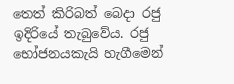තෙත් කිරිබත් බෙදා රජු ඉදිරියේ තැබුවේය. රජු භෝජනයකැයි හැගීමෙන්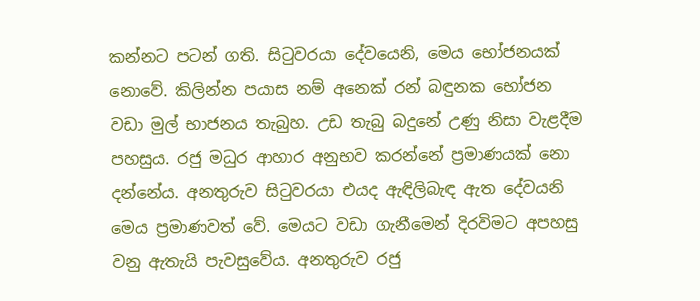කන්නට පටන් ගති. සිටුවරයා දේවයෙනි, මෙය භෝජනයක් නොවේ. කිලින්න පයාස නම් අනෙක් රන් බඳුනක භෝජන වඩා මුල් භාජනය තැබුහ. උඩ තැබු බදුනේ උණු නිසා වැළදීම පහසුය. රජු මධුර ආහාර අනුභව කරන්නේ ප්‍රමාණයක් නො දන්නේය. අනතුරුව සිටුවරයා එයද ඇඳිලිබැඳ ඇත දේවයනි මෙය ප්‍රමාණවත් වේ. මෙයට වඩා ගැනීමෙන් දිරවිමට අපහසු වනු ඇතැයි පැවසුවේය. අනතුරුව රජු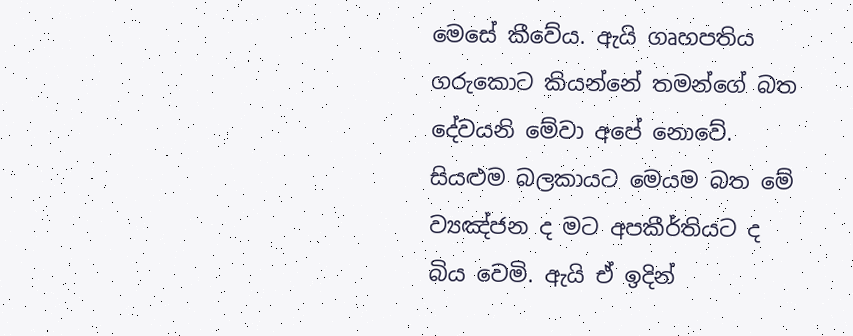මෙසේ කීවේය. ඇයි ගෘහපතිය ගරුකොට කියන්නේ තමන්ගේ බත දේවයනි මේවා අපේ නොවේ. සියළුම බලකායට මෙයම බත මේ ව්‍යඤ්ජන ද මට අපකීර්තියට ද බිය වෙමි. ඇයි ඒ ඉදින්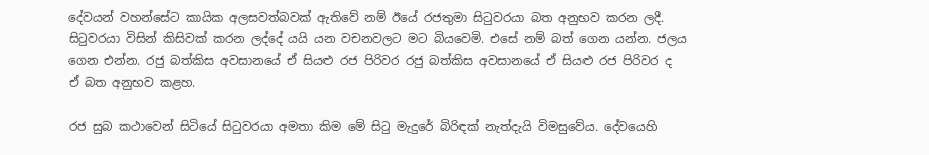දේවයන් වහන්සේට කායික අලසවත්බවක් ඇතිවේ නම් ඊයේ රජතුමා සිටුවරයා බත අනුභව කරන ලදී. සිටුවරයා විසින් කිසිවක් කරන ලද්දේ යයි යන වචනවලට මට බියවෙමි. එසේ නම් බත් ගෙන යන්න. ජලය ගෙන එන්න. රජු බත්කිස අවසානයේ ඒ සියළු රජ පිරිවර රජු බත්කිස අවසානයේ ඒ සියළු රජ පිරිවර ද ඒ බත අනුභව කළහ.

රජ සුබ කථාවෙන් සිටියේ සිටුවරයා අමතා කිම මේ සිටු මැදුරේ බිරිඳක් නැත්දැයි විමසුවේය. දේවයෙහි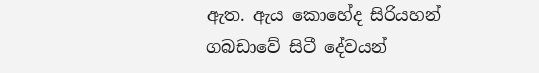ඇත. ඇය කොහේද සිරියහන් ගබඩාවේ සිටී දේවයන්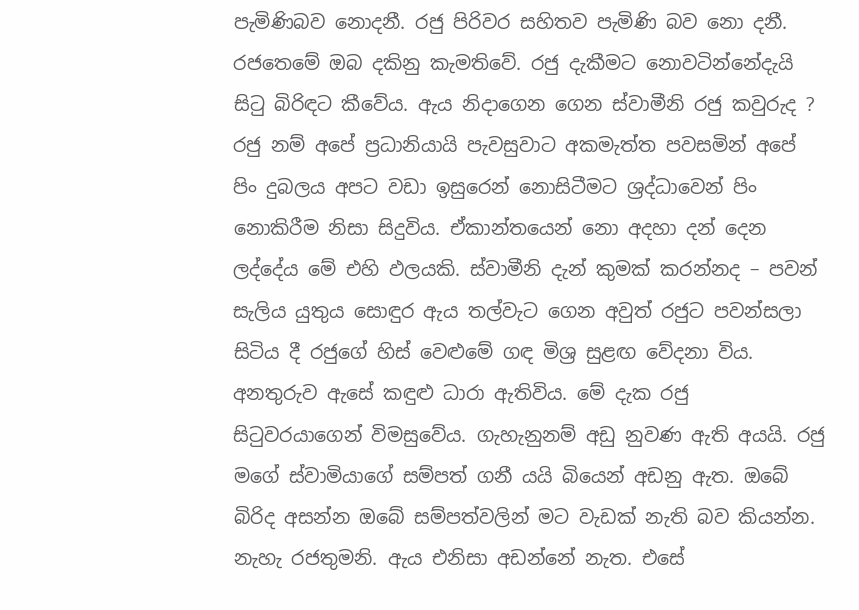පැමිණිබව නොදනී. රජු පිරිවර සහිතව පැමිණි බව නො දනී. රජතෙමේ ඔබ දකිනු කැමතිවේ. රජු දැකීමට නොවටින්නේදැයි සිටු බිරිඳට කීවේය. ඇය නිදාගෙන ගෙන ස්වාමීනි රජු කවුරුද ? රජු නම් අපේ ප්‍රධානියායි පැවසුවාට අකමැත්ත පවසමින් අපේ පිං දුබලය අපට වඩා ඉසුරෙන් නොසිටීමට ශ්‍රද්ධාවෙන් පිං නොකිරීම නිසා සිදුවිය. ඒකාන්තයෙන් නො අදහා දන් දෙන ලද්දේය මේ එහි ඵලයකි. ස්වාමීනි දැන් කුමක් කරන්නද – පවන් සැලිය යුතුය සොඳුර ඇය තල්වැට ගෙන අවුත් රජුට පවන්සලා සිටිය දී රජුගේ හිස් වෙළුමේ ගඳ මිශ්‍ර සුළඟ වේදනා විය. අනතුරුව ඇසේ කඳුළු ධාරා ඇතිවිය. මේ දැක රජු සිටුවරයාගෙන් විමසුවේය. ගැහැනුනම් අඩු නුවණ ඇති අයයි. රජු මගේ ස්වාමියාගේ සම්පත් ගනී යයි බියෙන් අඩනු ඇත. ඔබේ බිරිද අසන්න ඔබේ සම්පත්වලින් මට වැඩක් නැති බව කියන්න. නැහැ රජතුමනි. ඇය එනිසා අඩන්නේ නැත. එසේ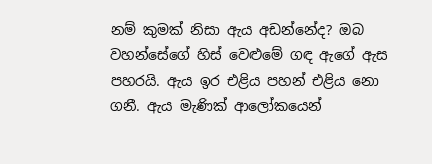නම් කුමක් නිසා ඇය අඩන්නේද? ඔබ වහන්සේගේ හිස් වෙළුමේ ගඳ ඇගේ ඇස පහරයි. ඇය ඉර එළිය පහන් එළිය නො ගනී. ඇය මැණික් ආලෝකයෙන්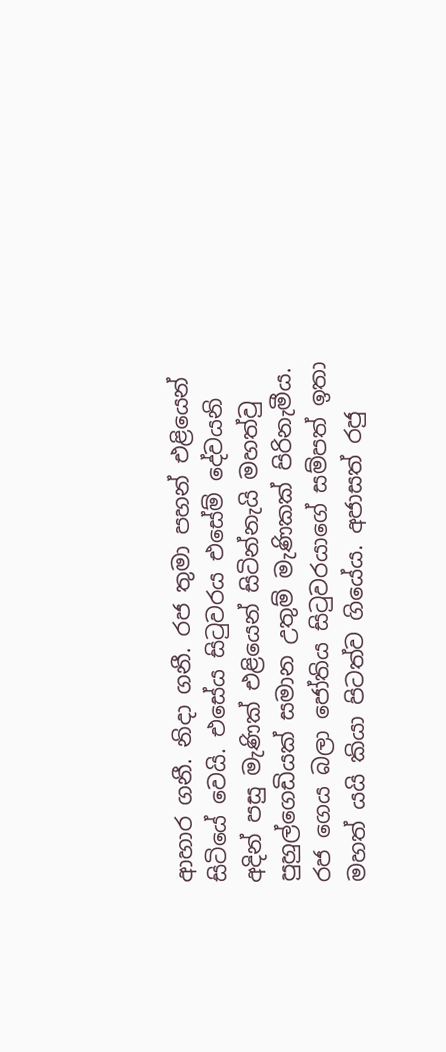ආහාර ගනී. නිදා ගනී. රජ තුමා පහන් එළියෙන් සිටියේ වෙයි. එසේය සිටුවරය එසේම් දේවයනි අදින් පසු මැණික් එළියෙන් සිටින්නැයි මහත්වු පුහුල්ගෙඩියක් සමාන උතුම් මැණිකක් පිරිනැමීය. රජ ගෙය බලා ජෝතිය සිටුවරයාගේ සම්පත් ඉතා මහත් යයි කියා පිටත්ව ගියේය. අජාසත් රජු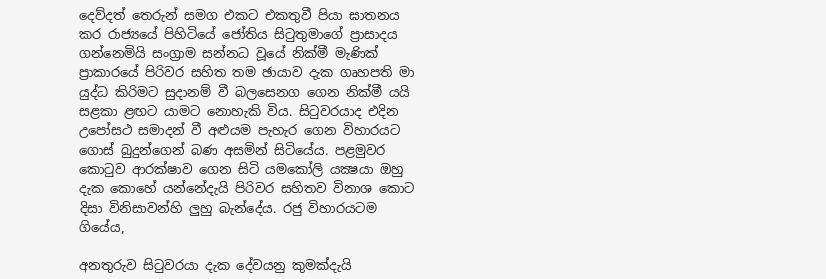දෙව්දත් තෙරුන් සමග එකට එකතුවී පියා ඝාතනය කර රාජ්‍යයේ පිහිටියේ ජෝතිය සිටුතුමාගේ ප්‍රාසාදය ගන්නෙමියි සංග්‍රාම සන්නධ වූයේ නික්මී මැණික් ප්‍රාකාරයේ පිරිවර සහිත තම ඡායාව දැක ගෘහපති මා යුද්ධ කිරිමට සුදානම් වී බලසෙනග ගෙන නික්මී යයි සළකා ළඟට යාමට නොහැකි විය. සිටුවරයාද එදින උපෝසථ සමාදන් වී අළුයම පැහැර ගෙන විහාරයට ගොස් බුදුන්ගෙන් බණ අසමින් සිටියේය. පළමුවර කොටුව ආරක්ෂාව ගෙන සිටි යමකෝලි යක්‍ෂයා ඔහු දැක කොහේ යන්නේදැයි පිරිවර සහිතව විනාශ කොට දිසා විනිසාවන්හි ලුහු බැන්දේය. රජු විහාරයටම ගියේය,

අනතුරුව සිටුවරයා දැක දේවයනු කුමක්දැයි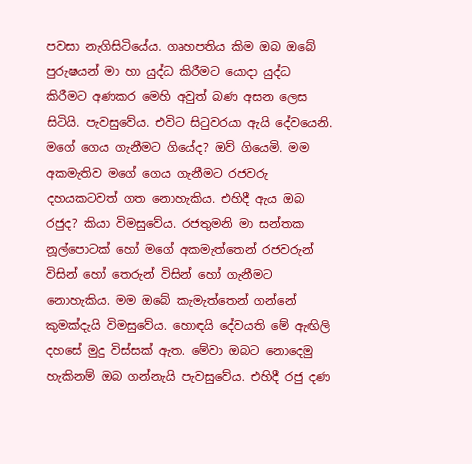පවසා නැගිසිටියේය. ගෘහපතිය කිම ඔබ ඔබේ පුරුෂයන් මා හා යුද්ධ කිරීමට යොදා යුද්ධ කිරීමට අණකර මෙහි අවුත් බණ අසන ලෙස සිටියි. පැවසුවේය. එවිට සිටුවරයා ඇයි දේවයෙනි. මගේ ගෙය ගැනීමට ගියේද? ඔව් ගියෙමි. මම අකමැතිව මගේ ගෙය ගැනීමට රජවරු දහයකටවත් ගත නොහැකිය. එහිදී ඇය ඔබ රජුද? කියා විමසුවේය. රජතුමනි මා සන්තක නූල්පොටක් හෝ මගේ අකමැත්තෙන් රජවරුන් විසින් හෝ තෙරුන් විසින් හෝ ගැනීමට නොහැකිය. මම ඔබේ කැමැත්තෙන් ගන්නේ කුමක්දැයි විමසුවේය. හොඳයි දේවයති මේ ඇඟිලි දහසේ මුදු විස්සක් ඇත. මේවා ඔබට නොදෙමු හැකිනම් ඔබ ගන්නැයි පැවසුවේය. එහිදී රජු දණ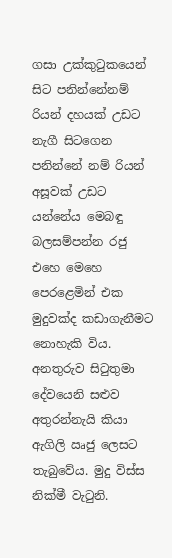ගසා උක්කුටුකයෙන් සිට පනින්නේනම් රියන් දහයක් උඩට නැගී සිටගෙන පනින්නේ නම් රියන් අසූවක් උඩට යන්නේය මෙබඳු බලසම්පන්න රජු එහෙ මෙහෙ පෙරළෙමින් එක මුදුවක්ද කඩාගැනීමට නොහැකි විය. අනතුරුව සිටුතුමා දේවයෙනි සළුව අතුරන්නැයි කියා ඇගිලි ඍජු ලෙසට තැබුවේය. මුදු විස්ස නික්මී වැටුනි.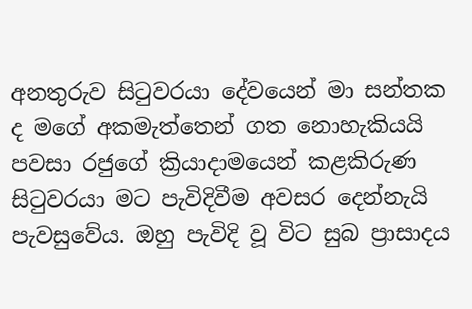අනතුරුව සිටුවරයා දේවයෙන් මා සන්තක ද මගේ අකමැත්තෙන් ගත නොහැකියයි පවසා රජුගේ ක්‍රියාදාමයෙන් කළකිරුණ සිටුවරයා මට පැවිදිවීම අවසර දෙන්නැයි පැවසුවේය. ඔහු පැවිදි වූ විට සුබ ප්‍රාසාදය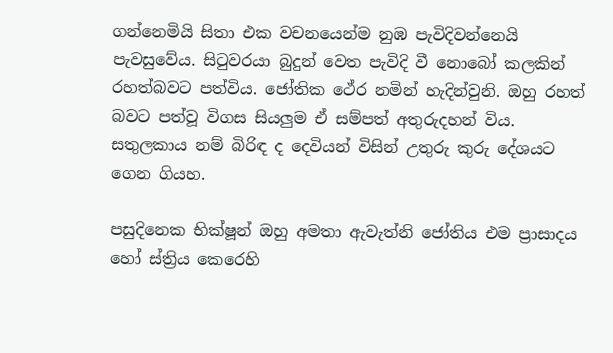ගන්නෙමියි සිතා එක වචනයෙන්ම නුඹ පැවිදිවන්නෙයි පැවසුවේය. සිටුවරයා බුදුන් වෙත පැවිදි වී නොබෝ කලකින් රහත්බවට පත්විය. ජෝතික ථේර නමින් හැදින්වුනි. ඔහු රහත් බවට පත්වූ විගස සියලුම ඒ සම්පත් අතුරුදහන් විය. සතුලකාය නම් බිරිඳ ද දෙවියන් විසින් උතුරු කුරු දේශයට ගෙන ගියහ.

පසුදිනෙක භික්ෂූන් ඔහු අමතා ඇවැත්නි ජෝතිය එම ප්‍රාසාදය හෝ ස්ත්‍රිය කෙරෙහි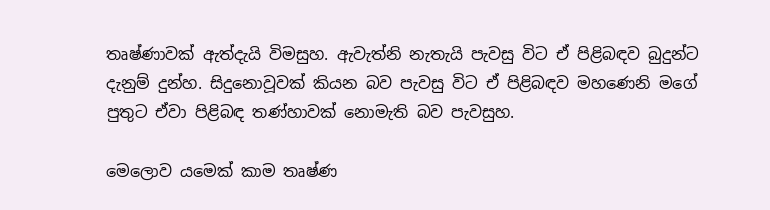තෘෂ්ණාවක් ඇත්දැයි විමසුහ. ඇවැත්නි නැතැයි පැවසු විට ඒ පිළිබඳව බුදුන්ට දැනුම් දුන්හ. සිදුනොවූවක් කියන බව පැවසු විට ඒ පිළිබඳව මහණෙනි මගේ පුතුට ඒවා පිළිබඳ තණ්හාවක් නොමැති බව පැවසුහ.

මෙලොව යමෙක් කාම තෘෂ්ණ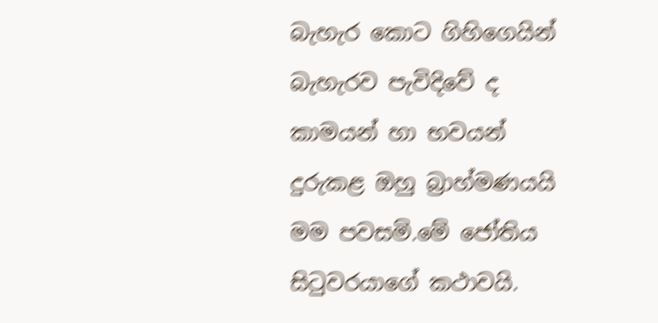බැහැර කොට ගිහිගෙයින් බැහැරව පැවිදිවේ ද කාමයන් හා භවයන් දුරුකළ ඔහු බ්‍රාහ්මණයයි මම පවසමි.මේ ජෝතිය සිටුවරයාගේ කථාවයි.